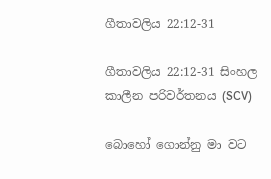ගීතාවලිය 22:12-31

ගීතාවලිය 22:12-31 සිංහල කාලීන පරිවර්තනය (SCV)

බොහෝ ගොන්නු මා වට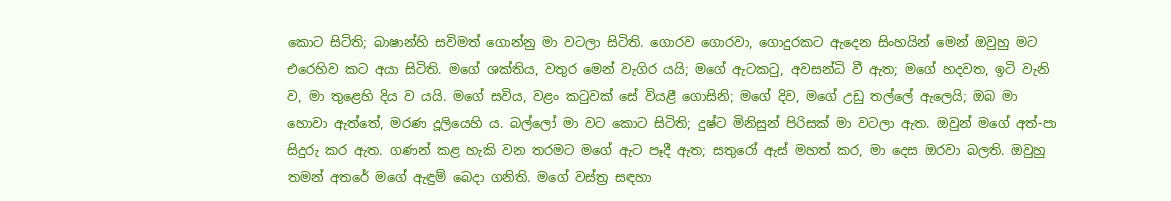කොට සිටිති; බාෂාන්හි සවිමත් ගොන්නු මා වටලා සිටිති. ගොරව ගොරවා, ගොදුරකට ඇදෙන සිංහයින් මෙන් ඔවුහු මට එරෙහිව කට අයා සිටිති. මගේ ශක්තිය, වතුර මෙන් වැගිර යයි; මගේ ඇටකටු, අවසන්ධි වී ඇත; මගේ හදවත, ඉටි වැනි ව, මා තුළෙහි දිය ව යයි. මගේ සවිය, වළං කටුවක් සේ වියළී ගොසිනි; මගේ දිව, මගේ උඩු තල්ලේ ඇලෙයි; ඔබ මා හොවා ඇත්තේ, මරණ දූලියෙහි ය. බල්ලෝ මා වට කොට සිටිති; දුෂ්ට මිනිසුන් පිරිසක් මා වටලා ඇත. ඔවුන් මගේ අත්-පා සිදුරු කර ඇත. ගණන් කළ හැකි වන තරමට මගේ ඇට පෑදී ඇත; සතුරෝ ඇස් මහත් කර, මා දෙස ඔරවා බලති. ඔවුහු තමන් අතරේ මගේ ඇඳුම් බෙදා ගනිති. මගේ වස්ත්‍ර සඳහා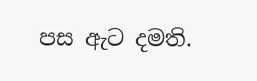පස ඇට දමති.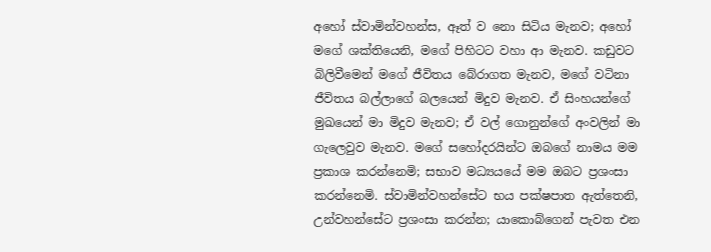අහෝ ස්වාමින්වහන්ස, ඈත් ව නො සිටිය මැනව; අහෝ මගේ ශක්තියෙනි, මගේ පිහිටට වහා ආ මැනව. කඩුවට බිලිවීමෙන් මගේ ජීවිතය බේරාගත මැනව, මගේ වටිනා ජීවිතය බල්ලාගේ බලයෙන් මිදුව මැනව. ඒ සිංහයන්ගේ මුඛයෙන් මා මිදුව මැනව; ඒ වල් ගොනුන්ගේ අංවලින් මා ගැලෙවුව මැනව. මගේ සහෝදරයින්ට ඔබගේ නාමය මම ප්‍රකාශ කරන්නෙමි; සභාව මධ්‍යයයේ මම ඔබට ප්‍රශංසා කරන්නෙමි. ස්වාමින්වහන්සේට භය පක්ෂපාත ඇත්තෙනි, උන්වහන්සේට ප්‍රශංසා කරන්න; යාකොබ්ගෙන් පැවත එන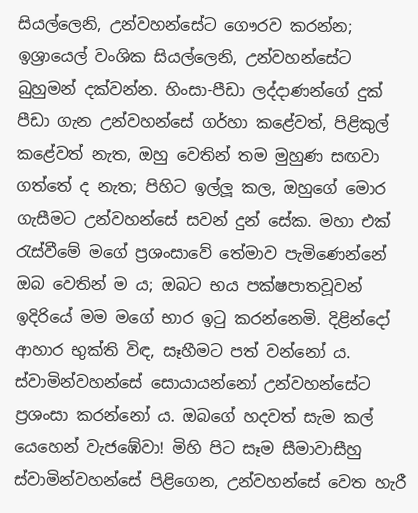සියල්ලෙනි, උන්වහන්සේට ගෞරව කරන්න; ඉශ්‍රායෙල් වංශික සියල්ලෙනි, උන්වහන්සේට බුහුමන් දක්වන්න. හිංසා-පීඩා ලද්දාණන්ගේ දුක් පීඩා ගැන උන්වහන්සේ ගර්හා කළේවත්, පිළිකුල් කළේවත් නැත, ඔහු වෙතින් තම මුහුණ සඟවා ගත්තේ ද නැත; පිහිට ඉල්ලූ කල, ඔහුගේ මොර ගැසීමට උන්වහන්සේ සවන් දුන් සේක. මහා එක් රැස්වීමේ මගේ ප්‍රශංසාවේ තේමාව පැමිණෙන්නේ ඔබ වෙතින් ම ය; ඔබට භය පක්ෂපාතවූවන් ඉදිරියේ මම මගේ භාර ඉටු කරන්නෙමි. දිළින්දෝ ආහාර භුක්ති විඳ, සෑහීමට පත් වන්නෝ ය. ස්වාමින්වහන්සේ සොයායන්නෝ උන්වහන්සේට ප්‍රශංසා කරන්නෝ ය. ඔබගේ හදවත් සැම කල් යෙහෙන් වැජඹේවා! මිහි පිට සෑම සීමාවාසීහු ස්වාමින්වහන්සේ පිළිගෙන, උන්වහන්සේ වෙත හැරී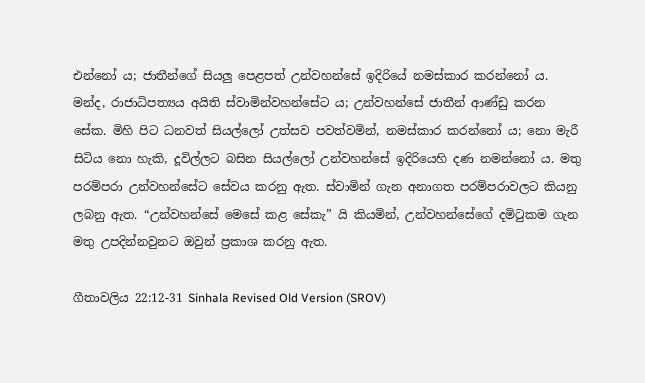එන්නෝ ය; ජාතීන්ගේ සියලු පෙළපත් උන්වහන්සේ ඉදිරියේ නමස්කාර කරන්නෝ ය. මන්ද, රාජාධිපත්‍යය අයිති ස්වාමින්වහන්සේට ය; උන්වහන්සේ ජාතීන් ආණ්ඩු කරන සේක. මිහි පිට ධනවත් සියල්ලෝ උත්සව පවත්වමින්, නමස්කාර කරන්නෝ ය; නො මැරී සිටිය නො හැකි, දූවිල්ලට බසින සියල්ලෝ උන්වහන්සේ ඉදිරියෙහි දණ නමන්නෝ ය. මතු පරම්පරා උන්වහන්සේට සේවය කරනු ඇත. ස්වාමින් ගැන අනාගත පරම්පරාවලට කියනු ලබනු ඇත. “උන්වහන්සේ මෙසේ කළ සේකැ” යි කියමින්, උන්වහන්සේගේ දමිටුකම ගැන මතු උපදින්නවුනට ඔවුන් ප්‍රකාශ කරනු ඇත.

ගීතාවලිය 22:12-31 Sinhala Revised Old Version (SROV)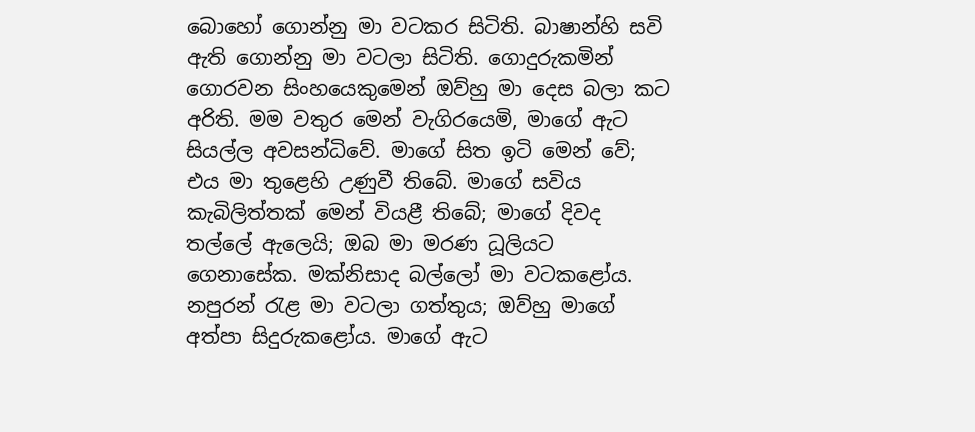බොහෝ ගොන්නු මා වටකර සිටිති. බාෂාන්හි සවි ඇති ගොන්නු මා වටලා සිටිති. ගොදුරුකමින් ගොරවන සිංහයෙකුමෙන් ඔව්හු මා දෙස බලා කට අරිති. මම වතුර මෙන් වැගිරයෙමි, මාගේ ඇට සියල්ල අවසන්ධිවේ. මාගේ සිත ඉටි මෙන් වේ; එය මා තුළෙහි උණුවී තිබේ. මාගේ සවිය කැබිලිත්තක් මෙන් වියළී තිබේ; මාගේ දිවද තල්ලේ ඇලෙයි; ඔබ මා මරණ ධූලියට ගෙනාසේක. මක්නිසාද බල්ලෝ මා වටකළෝය. නපුරන් රැළ මා වටලා ගත්තුය; ඔව්හු මාගේ අත්පා සිදුරුකළෝය. මාගේ ඇට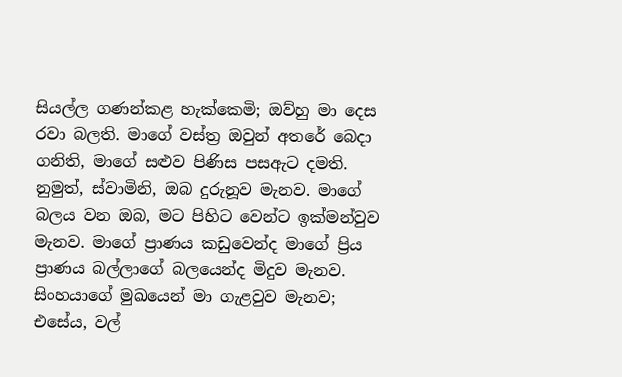සියල්ල ගණන්කළ හැක්කෙමි; ඔව්හු මා දෙස රවා බලති. මාගේ වස්ත්‍ර ඔවුන් අතරේ බෙදා ගනිති, මාගේ සළුව පිණිස පසඇට දමති. නුමුත්, ස්වාමිනි, ඔබ දුරුනූව මැනව. මාගේ බලය වන ඔබ, මට පිහිට වෙන්ට ඉක්මන්වුව මැනව. මාගේ ප්‍රාණය කඩුවෙන්ද මාගේ ප්‍රිය ප්‍රාණය බල්ලාගේ බලයෙන්ද මිදුව මැනව. සිංහයාගේ මුඛයෙන් මා ගැළවුව මැනව; එසේය, වල්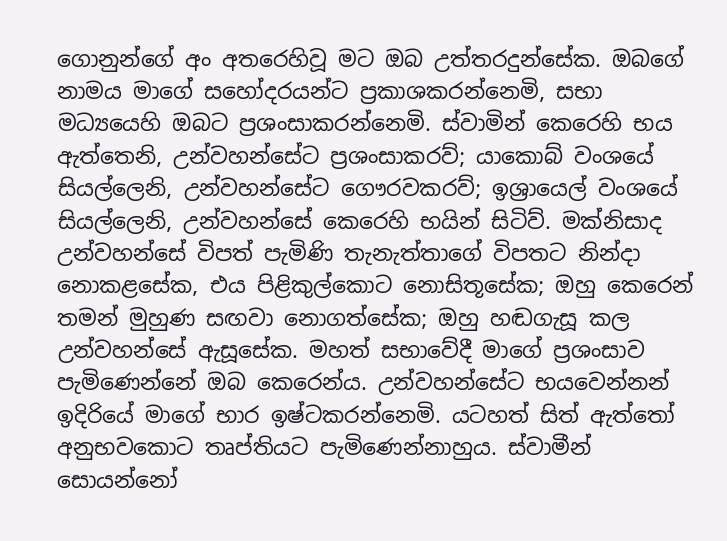ගොනුන්ගේ අං අතරෙහිවූ මට ඔබ උත්තරදුන්සේක. ඔබගේ නාමය මාගේ සහෝදරයන්ට ප්‍රකාශකරන්නෙමි, සභා මධ්‍යයෙහි ඔබට ප්‍රශංසාකරන්නෙමි. ස්වාමින් කෙරෙහි භය ඇත්තෙනි, උන්වහන්සේට ප්‍රශංසාකරව්; යාකොබ් වංශයේ සියල්ලෙනි, උන්වහන්සේට ගෞරවකරව්; ඉශ්‍රායෙල් වංශයේ සියල්ලෙනි, උන්වහන්සේ කෙරෙහි භයින් සිටිව්. මක්නිසාද උන්වහන්සේ විපත් පැමිණි තැනැත්තාගේ විපතට නින්දා නොකළසේක, එය පිළිකුල්කොට නොසිතූසේක; ඔහු කෙරෙන් තමන් මුහුණ සඟවා නොගත්සේක; ඔහු හඬගැසූ කල උන්වහන්සේ ඇසූසේක. මහත් සභාවේදී මාගේ ප්‍රශංසාව පැමිණෙන්නේ ඔබ කෙරෙන්ය. උන්වහන්සේට භයවෙන්නන් ඉදිරියේ මාගේ භාර ඉෂ්ටකරන්නෙමි. යටහත් සිත් ඇත්තෝ අනුභවකොට තෘප්තියට පැමිණෙන්නාහුය. ස්වාමීන් සොයන්නෝ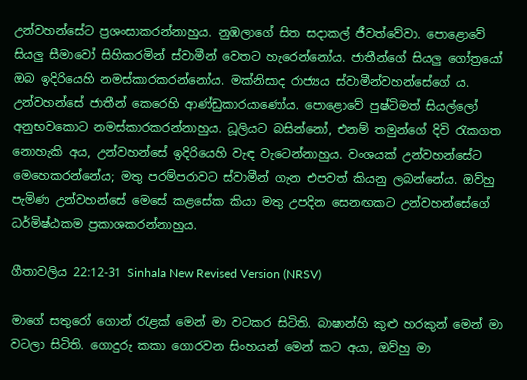උන්වහන්සේට ප්‍රශංසාකරන්නාහුය. නුඹලාගේ සිත සදාකල් ජීවත්වේවා. පොළොවේ සියලු සීමාවෝ සිහිකරමින් ස්වාමීන් වෙතට හැරෙන්නෝය. ජාතීන්ගේ සියලු ගෝත්‍රයෝ ඔබ ඉදිරියෙහි නමස්කාරකරන්නෝය. මක්නිසාද රාජ්‍යය ස්වාමීන්වහන්සේගේ ය. උන්වහන්සේ ජාතීන් කෙරෙහි ආණ්ඩුකාරයාණෝය. පොළොවේ පුෂ්ටිමත් සියල්ලෝ අනුභවකොට නමස්කාරකරන්නාහුය. ධූලියට බසින්නෝ, එනම් තමුන්ගේ දිවි රැකගත නොහැකි අය, උන්වහන්සේ ඉදිරියෙහි වැඳ වැටෙන්නාහුය. වංශයක් උන්වහන්සේට මෙහෙකරන්නේය; මතු පරම්පරාවට ස්වාමීන් ගැන එපවත් කියනු ලබන්නේය. ඔව්හු පැමිණ උන්වහන්සේ මෙසේ කළසේක කියා මතු උපදින සෙනඟකට උන්වහන්සේගේ ධර්මිෂ්ඨකම ප්‍රකාශකරන්නාහුය.

ගීතාවලිය 22:12-31 Sinhala New Revised Version (NRSV)

මාගේ සතුරෝ ගොන් රැළක් මෙන් මා වටකර සිටිති. බාෂාන්හි කුළු හරකුන් මෙන් මා වටලා සිටිති. ගොදුරු කකා ගොරවන සිංහයන් මෙන් කට අයා, ඔව්හු මා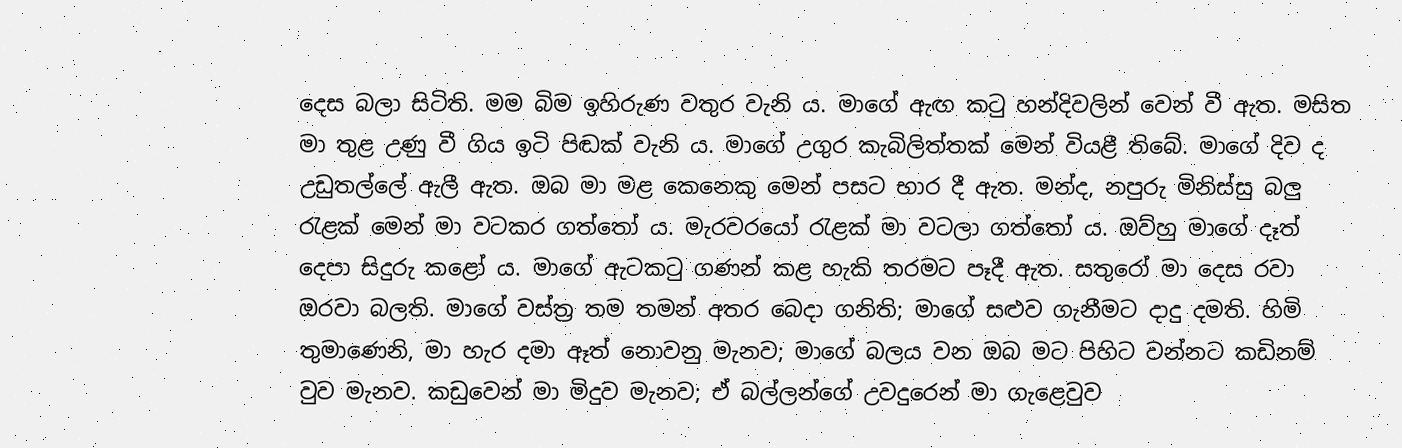දෙස බලා සිටිති. මම බිම ඉහිරුණ වතුර වැනි ය. මාගේ ඇඟ කටු හන්දිවලින් වෙන් වී ඇත. මසිත මා තුළ උණු වී ගිය ඉටි පිඬක් වැනි ය. මාගේ උගුර කැබිලිත්තක් මෙන් වියළී තිබේ. මාගේ දිව ද උඩුතල්ලේ ඇලී ඇත. ඔබ මා මළ කෙනෙකු මෙන් පසට භාර දී ඇත. මන්ද, නපුරු මිනිස්සු බලු රැළක් මෙන් මා වටකර ගත්තෝ ය. මැරවරයෝ රැළක් මා වටලා ගත්තෝ ය. ඔව්හු මාගේ දෑත් දෙපා සිදුරු කළෝ ය. මාගේ ඇටකටු ගණන් කළ හැකි තරමට පෑදී ඇත. සතුරෝ මා දෙස රවා ඔරවා බලති. මාගේ වස්ත්‍ර තම තමන් අතර බෙදා ගනිති; මාගේ සළුව ගැනීමට දාදු දමති. හිමි තුමාණෙනි, මා හැර දමා ඈත් නොවනු මැනව; මාගේ බලය වන ඔබ මට පිහිට වන්නට කඩිනම් වුව මැනව. කඩුවෙන් මා මිදුව මැනව; ඒ බල්ලන්ගේ උවදුරෙන් මා ගැළෙවුව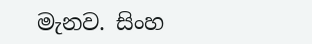මැනව. සිංහ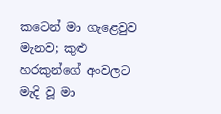කටෙන් මා ගැළෙවුව මැනව; කුළු හරකුන්ගේ අංවලට මැදි වූ මා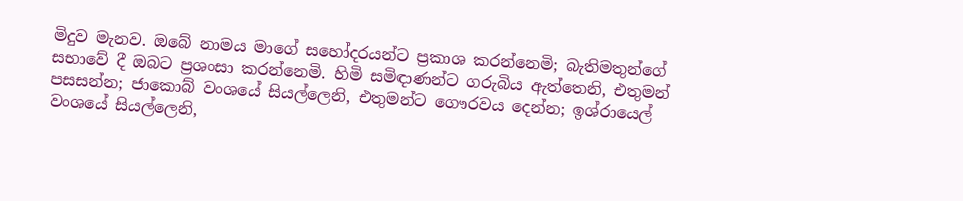මිදුව මැනව. ඔබේ නාමය මාගේ සහෝදරයන්ට ප්‍රකාශ කරන්නෙමි; බැතිමතුන්ගේ සභාවේ දී ඔබට ප්‍රශංසා කරන්නෙමි. හිමි සමිඳාණන්ට ගරුබිය ඇත්තෙනි, එතුමන් පසසන්න; ජාකොබ් වංශයේ සියල්ලෙනි, එතුමන්ට ගෞරවය දෙන්න; ඉශ්රායෙල් වංශයේ සියල්ලෙනි,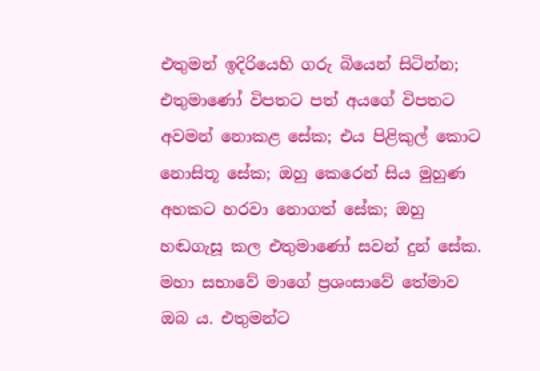එතුමන් ඉදිරියෙහි ගරු බියෙන් සිටින්න; එතුමාණෝ විපතට පත් අයගේ විපතට අවමන් නොකළ සේක; එය පිළිකුල් කොට නොසිතූ සේක; ඔහු කෙරෙන් සිය මුහුණ අහකට හරවා නොගත් සේක; ඔහු හඬගැසූ කල එතුමාණෝ සවන් දුන් සේක. මහා සභාවේ මාගේ ප්‍රශංසාවේ තේමාව ඔබ ය. එතුමන්ට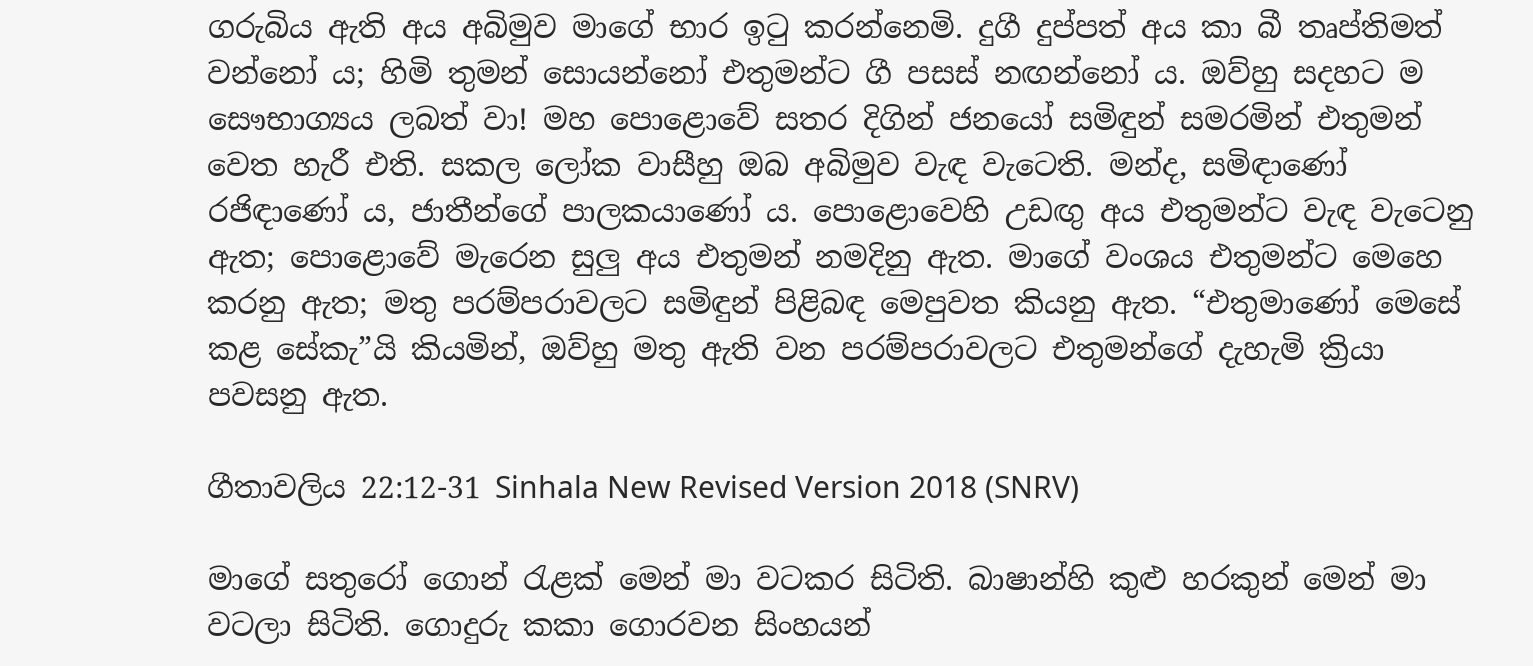ගරුබිය ඇති අය අබිමුව මාගේ භාර ඉටු කරන්නෙමි. දුගී දුප්පත් අය කා බී තෘප්තිමත් වන්නෝ ය; හිමි තුමන් සොයන්නෝ එතුමන්ට ගී පසස් නඟන්නෝ ය. ඔව්හු සදහට ම සෞභාග්‍යය ලබත් වා! මහ පොළොවේ සතර දිගින් ජනයෝ සමිඳුන් සමරමින් එතුමන් වෙත හැරී එති. සකල ලෝක වාසීහු ඔබ අබිමුව වැඳ වැටෙති. මන්ද, සමිඳාණෝ රජිඳාණෝ ය, ජාතීන්ගේ පාලකයාණෝ ය. පොළොවෙහි උඩඟු අය එතුමන්ට වැඳ වැටෙනු ඇත; පොළොවේ මැරෙන සුලු අය එතුමන් නමදිනු ඇත. මාගේ වංශය එතුමන්ට මෙහෙ කරනු ඇත; මතු පරම්පරාවලට සමිඳුන් පිළිබඳ මෙපුවත කියනු ඇත. “එතුමාණෝ මෙසේ කළ සේකැ”යි කියමින්, ඔව්හු මතු ඇති වන පරම්පරාවලට එතුමන්ගේ දැහැමි ක්‍රියා පවසනු ඇත.

ගීතාවලිය 22:12-31 Sinhala New Revised Version 2018 (SNRV)

මාගේ සතුරෝ ගොන් රැළක් මෙන් මා වටකර සිටිති. බාෂාන්හි කුළු හරකුන් මෙන් මා වටලා සිටිති. ගොදුරු කකා ගොරවන සිංහයන්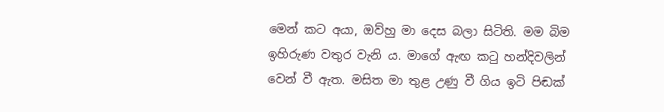මෙන් කට අයා, ඔව්හු මා දෙස බලා සිටිති. මම බිම ඉහිරුණ වතුර වැනි ය. මාගේ ඇඟ කටු හන්දිවලින් වෙන් වී ඇත. මසිත මා තුළ උණු වී ගිය ඉටි පිඬක්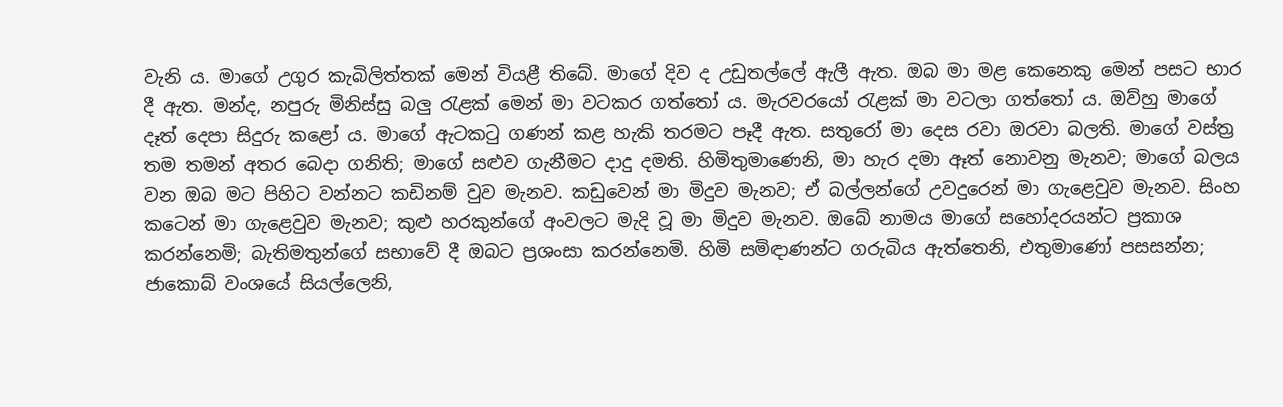වැනි ය. මාගේ උගුර කැබිලිත්තක් මෙන් වියළී තිබේ. මාගේ දිව ද උඩුතල්ලේ ඇලී ඇත. ඔබ මා මළ කෙනෙකු මෙන් පසට භාර දී ඇත. මන්ද, නපුරු මිනිස්සු බලු රැළක් මෙන් මා වටකර ගත්තෝ ය. මැරවරයෝ රැළක් මා වටලා ගත්තෝ ය. ඔව්හු මාගේ දෑත් දෙපා සිදුරු කළෝ ය. මාගේ ඇටකටු ගණන් කළ හැකි තරමට පෑදී ඇත. සතුරෝ මා දෙස රවා ඔරවා බලති. මාගේ වස්ත්‍ර තම තමන් අතර බෙදා ගනිති; මාගේ සළුව ගැනීමට දාදු දමති. හිමිතුමාණෙනි, මා හැර දමා ඈත් නොවනු මැනව; මාගේ බලය වන ඔබ මට පිහිට වන්නට කඩිනම් වුව මැනව. කඩුවෙන් මා මිදුව මැනව; ඒ බල්ලන්ගේ උවදුරෙන් මා ගැළෙවුව මැනව. සිංහ කටෙන් මා ගැළෙවුව මැනව; කුළු හරකුන්ගේ අංවලට මැදි වූ මා මිදුව මැනව. ඔබේ නාමය මාගේ සහෝදරයන්ට ප්‍රකාශ කරන්නෙමි; බැතිමතුන්ගේ සභාවේ දී ඔබට ප්‍රශංසා කරන්නෙමි. හිමි සමිඳාණන්ට ගරුබිය ඇත්තෙනි, එතුමාණෝ පසසන්න; ජාකොබ් වංශයේ සියල්ලෙනි,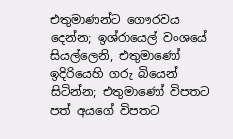එතුමාණන්ට ගෞරවය දෙන්න; ඉශ්රායෙල් වංශයේ සියල්ලෙනි, එතුමාණෝ ඉදිරියෙහි ගරු බියෙන් සිටින්න; එතුමාණෝ විපතට පත් අයගේ විපතට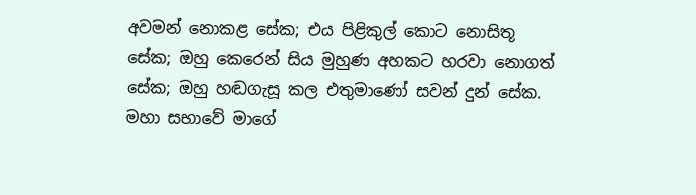අවමන් නොකළ සේක; එය පිළිකුල් කොට නොසිතූ සේක; ඔහු කෙරෙන් සිය මුහුණ අහකට හරවා නොගත් සේක; ඔහු හඬගැසූ කල එතුමාණෝ සවන් දුන් සේක. මහා සභාවේ මාගේ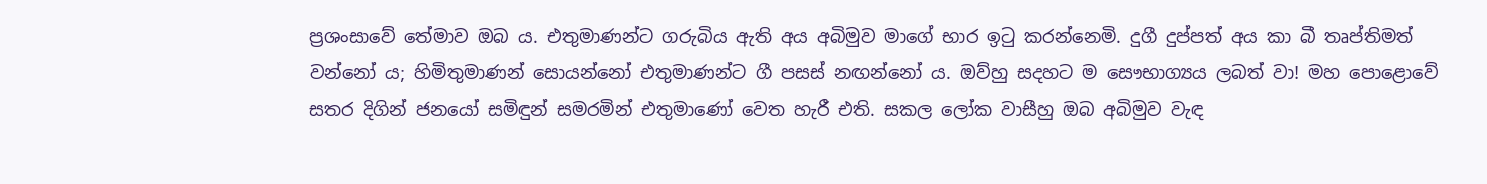ප්‍රශංසාවේ තේමාව ඔබ ය. එතුමාණන්ට ගරුබිය ඇති අය අබිමුව මාගේ භාර ඉටු කරන්නෙමි. දුගී දුප්පත් අය කා බී තෘප්තිමත් වන්නෝ ය; හිමිතුමාණන් සොයන්නෝ එතුමාණන්ට ගී පසස් නඟන්නෝ ය. ඔව්හු සදහට ම සෞභාග්‍යය ලබත් වා! මහ පොළොවේ සතර දිගින් ජනයෝ සමිඳුන් සමරමින් එතුමාණෝ වෙත හැරී එති. සකල ලෝක වාසීහු ඔබ අබිමුව වැඳ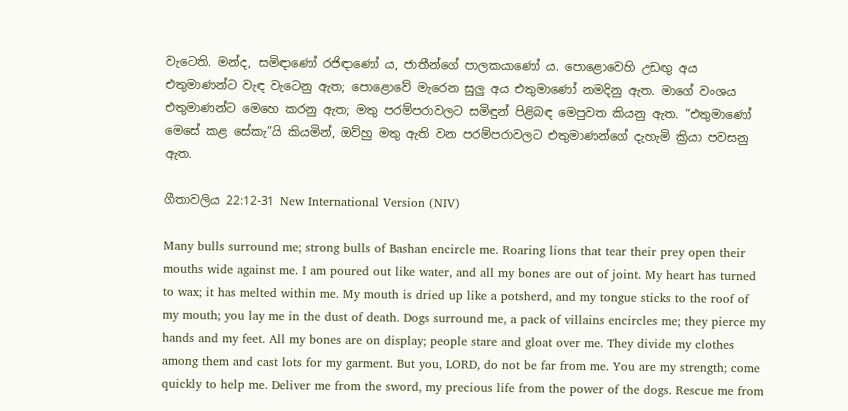වැටෙති. මන්ද, සමිඳාණෝ රජිඳාණෝ ය, ජාතීන්ගේ පාලකයාණෝ ය. පොළොවෙහි උඩඟු අය එතුමාණන්ට වැඳ වැටෙනු ඇත; පොළොවේ මැරෙන සුලු අය එතුමාණෝ නමදිනු ඇත. මාගේ වංශය එතුමාණන්ට මෙහෙ කරනු ඇත; මතු පරම්පරාවලට සමිඳුන් පිළිබඳ මෙපුවත කියනු ඇත. “එතුමාණෝ මෙසේ කළ සේකැ”යි කියමින්, ඔව්හු මතු ඇති වන පරම්පරාවලට එතුමාණන්ගේ දැහැමි ක්‍රියා පවසනු ඇත.

ගීතාවලිය 22:12-31 New International Version (NIV)

Many bulls surround me; strong bulls of Bashan encircle me. Roaring lions that tear their prey open their mouths wide against me. I am poured out like water, and all my bones are out of joint. My heart has turned to wax; it has melted within me. My mouth is dried up like a potsherd, and my tongue sticks to the roof of my mouth; you lay me in the dust of death. Dogs surround me, a pack of villains encircles me; they pierce my hands and my feet. All my bones are on display; people stare and gloat over me. They divide my clothes among them and cast lots for my garment. But you, LORD, do not be far from me. You are my strength; come quickly to help me. Deliver me from the sword, my precious life from the power of the dogs. Rescue me from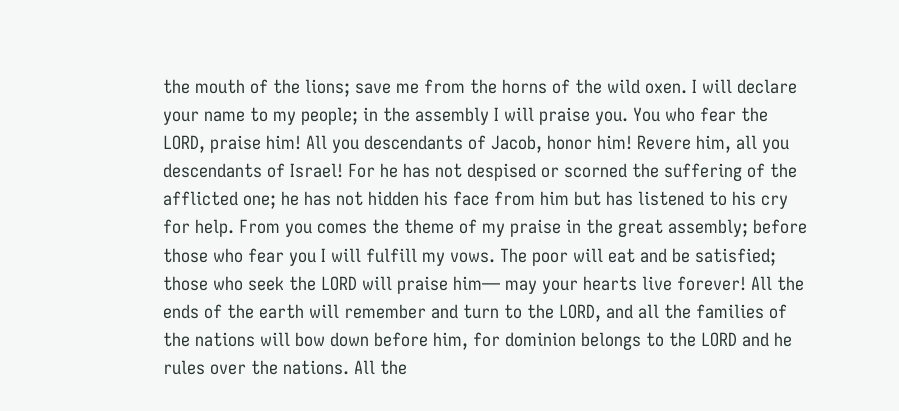the mouth of the lions; save me from the horns of the wild oxen. I will declare your name to my people; in the assembly I will praise you. You who fear the LORD, praise him! All you descendants of Jacob, honor him! Revere him, all you descendants of Israel! For he has not despised or scorned the suffering of the afflicted one; he has not hidden his face from him but has listened to his cry for help. From you comes the theme of my praise in the great assembly; before those who fear you I will fulfill my vows. The poor will eat and be satisfied; those who seek the LORD will praise him— may your hearts live forever! All the ends of the earth will remember and turn to the LORD, and all the families of the nations will bow down before him, for dominion belongs to the LORD and he rules over the nations. All the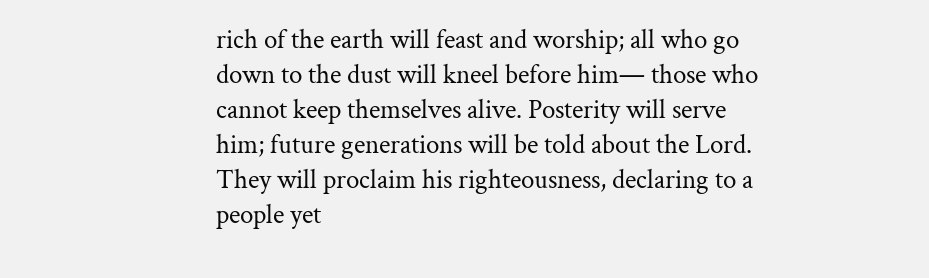rich of the earth will feast and worship; all who go down to the dust will kneel before him— those who cannot keep themselves alive. Posterity will serve him; future generations will be told about the Lord. They will proclaim his righteousness, declaring to a people yet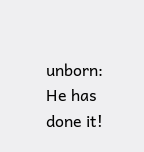unborn: He has done it!